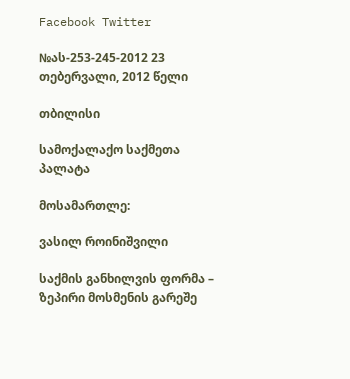Facebook Twitter

№ას-253-245-2012 23 თებერვალი, 2012 წელი

თბილისი

სამოქალაქო საქმეთა პალატა

მოსამართლე:

ვასილ როინიშვილი

საქმის განხილვის ფორმა – ზეპირი მოსმენის გარეშე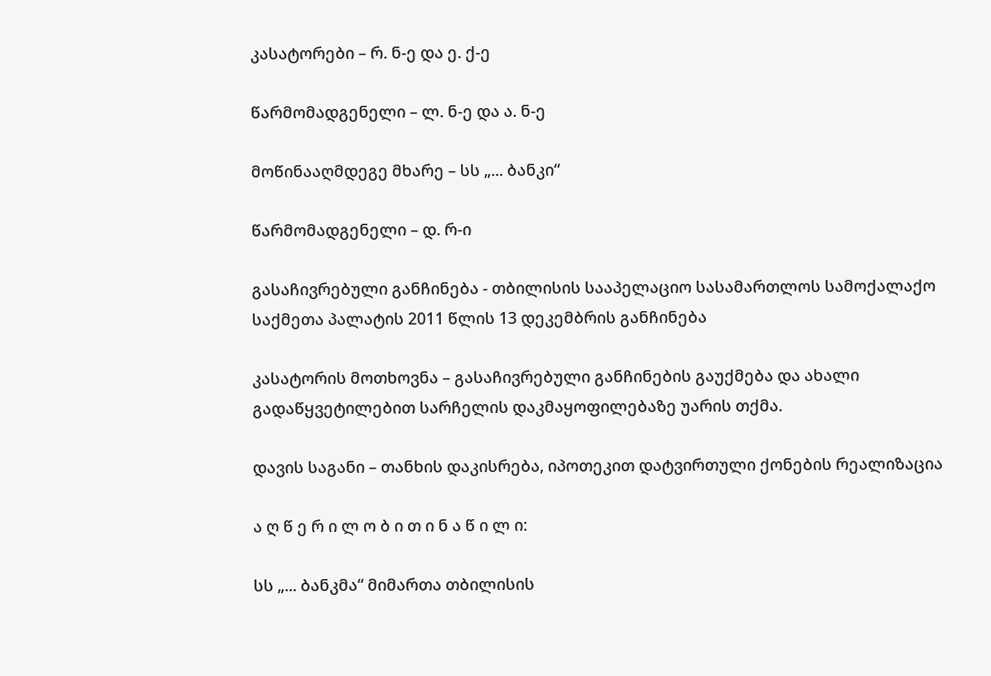კასატორები – რ. ნ-ე და ე. ქ-ე

წარმომადგენელი – ლ. ნ-ე და ა. ნ-ე

მოწინააღმდეგე მხარე – სს „... ბანკი“

წარმომადგენელი – დ. რ-ი

გასაჩივრებული განჩინება - თბილისის სააპელაციო სასამართლოს სამოქალაქო საქმეთა პალატის 2011 წლის 13 დეკემბრის განჩინება

კასატორის მოთხოვნა – გასაჩივრებული განჩინების გაუქმება და ახალი გადაწყვეტილებით სარჩელის დაკმაყოფილებაზე უარის თქმა.

დავის საგანი – თანხის დაკისრება, იპოთეკით დატვირთული ქონების რეალიზაცია

ა ღ წ ე რ ი ლ ო ბ ი თ ი ნ ა წ ი ლ ი:

სს „... ბანკმა“ მიმართა თბილისის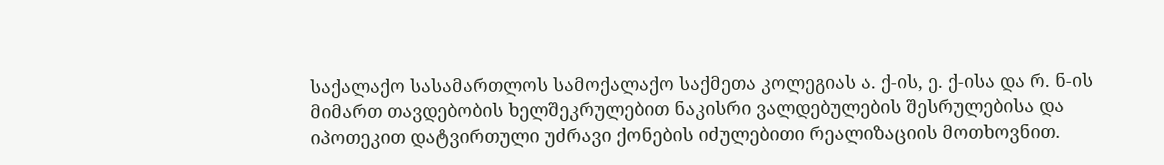საქალაქო სასამართლოს სამოქალაქო საქმეთა კოლეგიას ა. ქ-ის, ე. ქ-ისა და რ. ნ-ის მიმართ თავდებობის ხელშეკრულებით ნაკისრი ვალდებულების შესრულებისა და იპოთეკით დატვირთული უძრავი ქონების იძულებითი რეალიზაციის მოთხოვნით.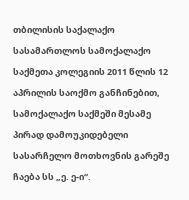თბილისის საქალაქო სასამართლოს სამოქალაქო საქმეთა კოლეგიის 2011 წლის 12 აპრილის საოქმო განჩინებით, სამოქალაქო საქმეში მესამე პირად დამოუკიდებელი სასარჩელო მოთხოვნის გარეშე ჩაება სს „ე. ე-ი“.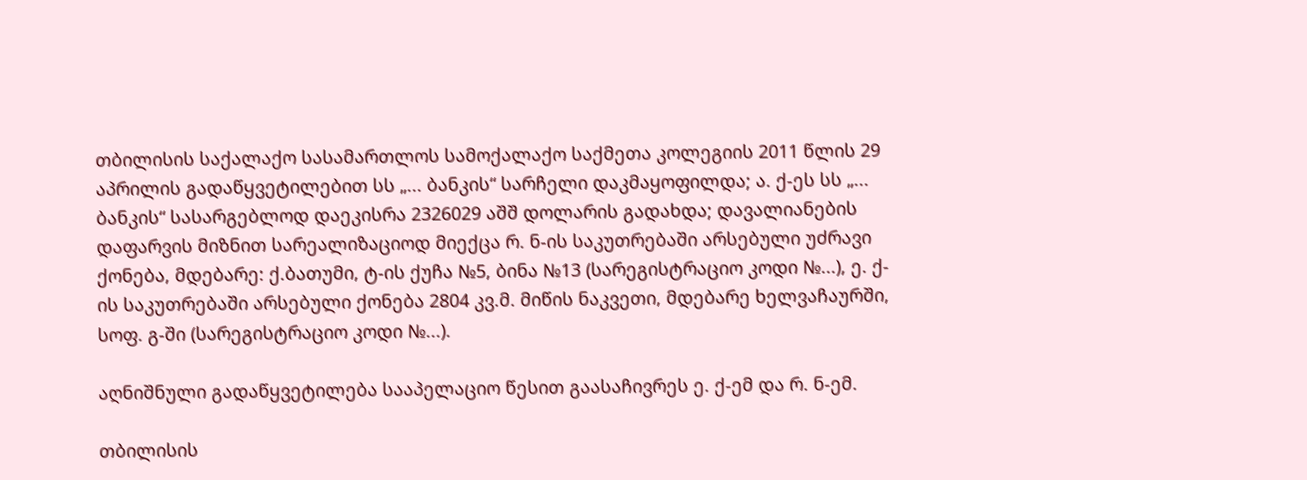თბილისის საქალაქო სასამართლოს სამოქალაქო საქმეთა კოლეგიის 2011 წლის 29 აპრილის გადაწყვეტილებით სს „... ბანკის“ სარჩელი დაკმაყოფილდა; ა. ქ-ეს სს „... ბანკის“ სასარგებლოდ დაეკისრა 2326029 აშშ დოლარის გადახდა; დავალიანების დაფარვის მიზნით სარეალიზაციოდ მიექცა რ. ნ-ის საკუთრებაში არსებული უძრავი ქონება, მდებარე: ქ.ბათუმი, ტ-ის ქუჩა №5, ბინა №13 (სარეგისტრაციო კოდი №...), ე. ქ-ის საკუთრებაში არსებული ქონება 2804 კვ.მ. მიწის ნაკვეთი, მდებარე ხელვაჩაურში, სოფ. გ-ში (სარეგისტრაციო კოდი №...).

აღნიშნული გადაწყვეტილება სააპელაციო წესით გაასაჩივრეს ე. ქ-ემ და რ. ნ-ემ.

თბილისის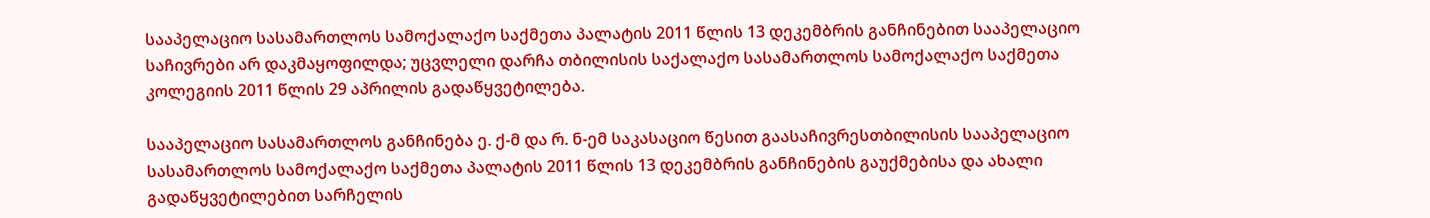სააპელაციო სასამართლოს სამოქალაქო საქმეთა პალატის 2011 წლის 13 დეკემბრის განჩინებით სააპელაციო საჩივრები არ დაკმაყოფილდა; უცვლელი დარჩა თბილისის საქალაქო სასამართლოს სამოქალაქო საქმეთა კოლეგიის 2011 წლის 29 აპრილის გადაწყვეტილება.

სააპელაციო სასამართლოს განჩინება ე. ქ-მ და რ. ნ-ემ საკასაციო წესით გაასაჩივრესთბილისის სააპელაციო სასამართლოს სამოქალაქო საქმეთა პალატის 2011 წლის 13 დეკემბრის განჩინების გაუქმებისა და ახალი გადაწყვეტილებით სარჩელის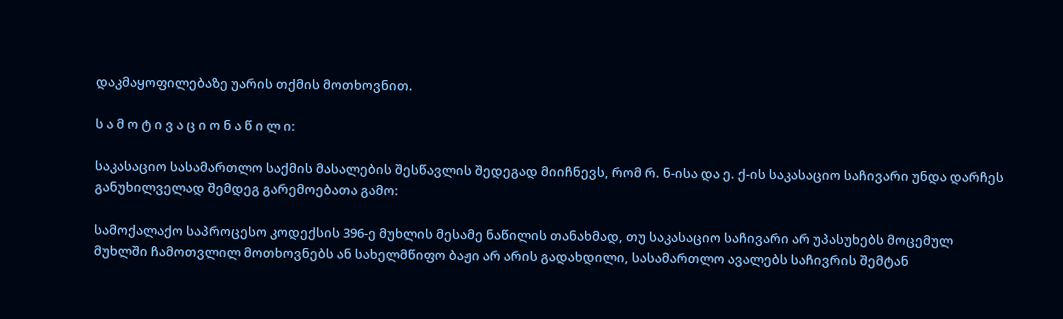დაკმაყოფილებაზე უარის თქმის მოთხოვნით.

ს ა მ ო ტ ი ვ ა ც ი ო ნ ა წ ი ლ ი:

საკასაციო სასამართლო საქმის მასალების შესწავლის შედეგად მიიჩნევს, რომ რ. ნ-ისა და ე. ქ-ის საკასაციო საჩივარი უნდა დარჩეს განუხილველად შემდეგ გარემოებათა გამო:

სამოქალაქო საპროცესო კოდექსის 396-ე მუხლის მესამე ნაწილის თანახმად, თუ საკასაციო საჩივარი არ უპასუხებს მოცემულ მუხლში ჩამოთვლილ მოთხოვნებს ან სახელმწიფო ბაჟი არ არის გადახდილი, სასამართლო ავალებს საჩივრის შემტან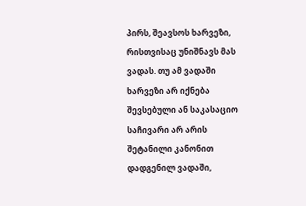პირს, შეავსოს ხარვეზი, რისთვისაც უნიშნავს მას ვადას. თუ ამ ვადაში ხარვეზი არ იქნება შევსებული ან საკასაციო საჩივარი არ არის შეტანილი კანონით დადგენილ ვადაში,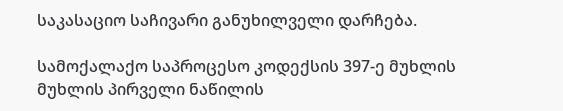საკასაციო საჩივარი განუხილველი დარჩება.

სამოქალაქო საპროცესო კოდექსის 397-ე მუხლის მუხლის პირველი ნაწილის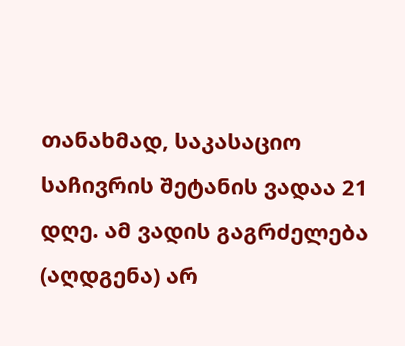თანახმად, საკასაციო საჩივრის შეტანის ვადაა 21 დღე. ამ ვადის გაგრძელება (აღდგენა) არ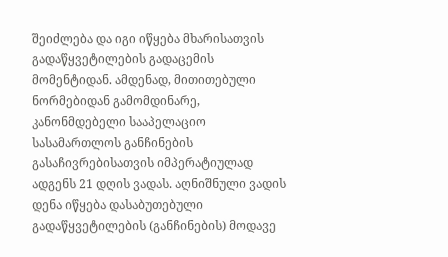შეიძლება და იგი იწყება მხარისათვის გადაწყვეტილების გადაცემის მომენტიდან. ამდენად, მითითებული ნორმებიდან გამომდინარე, კანონმდებელი სააპელაციო სასამართლოს განჩინების გასაჩივრებისათვის იმპერატიულად ადგენს 21 დღის ვადას. აღნიშნული ვადის დენა იწყება დასაბუთებული გადაწყვეტილების (განჩინების) მოდავე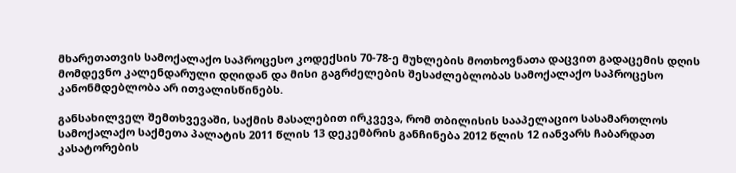მხარეთათვის სამოქალაქო საპროცესო კოდექსის 70-78-ე მუხლების მოთხოვნათა დაცვით გადაცემის დღის მომდევნო კალენდარული დღიდან და მისი გაგრძელების შესაძლებლობას სამოქალაქო საპროცესო კანონმდებლობა არ ითვალისწინებს.

განსახილველ შემთხვევაში, საქმის მასალებით ირკვევა, რომ თბილისის სააპელაციო სასამართლოს სამოქალაქო საქმეთა პალატის 2011 წლის 13 დეკემბრის განჩინება 2012 წლის 12 იანვარს ჩაბარდათ კასატორების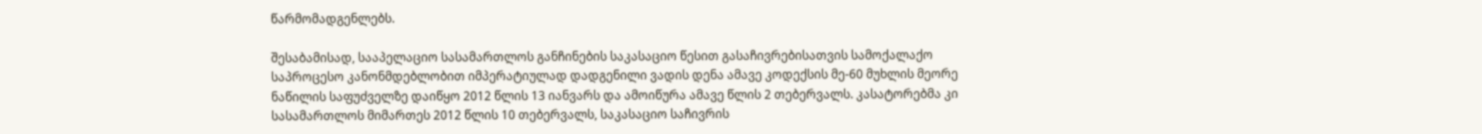წარმომადგენლებს.

შესაბამისად, სააპელაციო სასამართლოს განჩინების საკასაციო წესით გასაჩივრებისათვის სამოქალაქო საპროცესო კანონმდებლობით იმპერატიულად დადგენილი ვადის დენა ამავე კოდექსის მე-60 მუხლის მეორე ნაწილის საფუძველზე დაიწყო 2012 წლის 13 იანვარს და ამოიწურა ამავე წლის 2 თებერვალს. კასატორებმა კი სასამართლოს მიმართეს 2012 წლის 10 თებერვალს, საკასაციო საჩივრის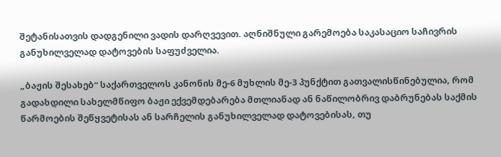შეტანისათვის დადგენილი ვადის დარღვევით. აღნიშნული გარემოება საკასაციო საჩივრის განუხილველად დატოვების საფუძველია.

„ბაჟის შესახებ“ საქართველოს კანონის მე-6 მუხლის მე-3 პუნქტით გათვალისწინებულია, რომ გადახდილი სახელმწიფო ბაჟი ექვემდებარება მთლიანად ან ნაწილობრივ დაბრუნებას საქმის წარმოების შეწყვეტისას ან სარჩელის განუხილველად დატოვებისას, თუ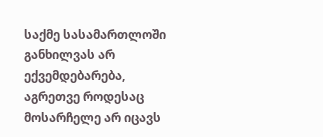საქმე სასამართლოში განხილვას არ ექვემდებარება, აგრეთვე როდესაც მოსარჩელე არ იცავს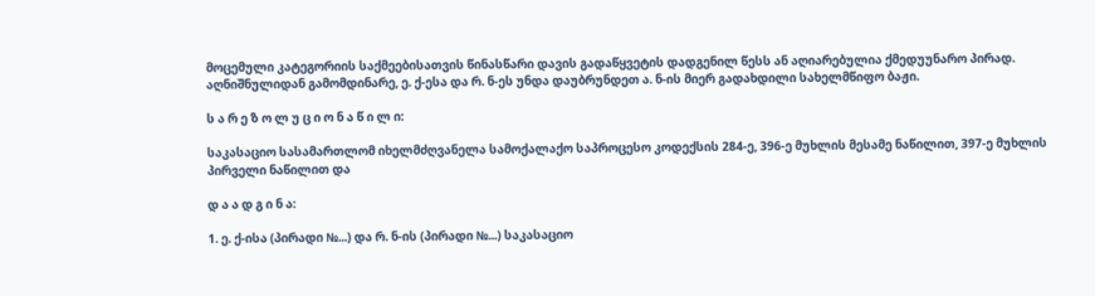მოცემული კატეგორიის საქმეებისათვის წინასწარი დავის გადაწყვეტის დადგენილ წესს ან აღიარებულია ქმედუუნარო პირად. აღნიშნულიდან გამომდინარე, ე. ქ-ესა და რ. ნ-ეს უნდა დაუბრუნდეთ ა. ნ-ის მიერ გადახდილი სახელმწიფო ბაჟი.

ს ა რ ე ზ ო ლ უ ც ი ო ნ ა წ ი ლ ი:

საკასაციო სასამართლომ იხელმძღვანელა სამოქალაქო საპროცესო კოდექსის 284-ე, 396-ე მუხლის მესამე ნაწილით, 397-ე მუხლის პირველი ნაწილით და

დ ა ა დ გ ი ნ ა:

1. ე. ქ-ისა (პირადი №...) და რ. ნ-ის (პირადი №...) საკასაციო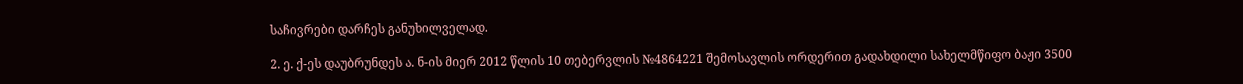საჩივრები დარჩეს განუხილველად.

2. ე. ქ-ეს დაუბრუნდეს ა. ნ-ის მიერ 2012 წლის 10 თებერვლის №4864221 შემოსავლის ორდერით გადახდილი სახელმწიფო ბაჟი 3500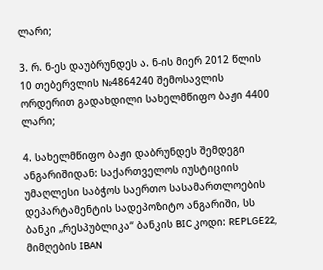ლარი;

3. რ. ნ-ეს დაუბრუნდეს ა. ნ-ის მიერ 2012 წლის 10 თებერვლის №4864240 შემოსავლის ორდერით გადახდილი სახელმწიფო ბაჟი 4400 ლარი;

4. სახელმწიფო ბაჟი დაბრუნდეს შემდეგი ანგარიშიდან: საქართველოს იუსტიციის უმაღლესი საბჭოს საერთო სასამართლოების დეპარტამენტის სადეპოზიტო ანგარიში, სს ბანკი „რესპუბლიკა“ ბანკის BIC კოდი: REPLGE22, მიმღების IBAN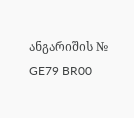ანგარიშის № GE79 BR00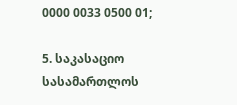0000 0033 0500 01;

5. საკასაციო სასამართლოს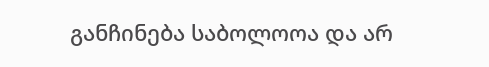განჩინება საბოლოოა და არ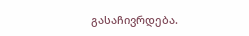გასაჩივრდება.